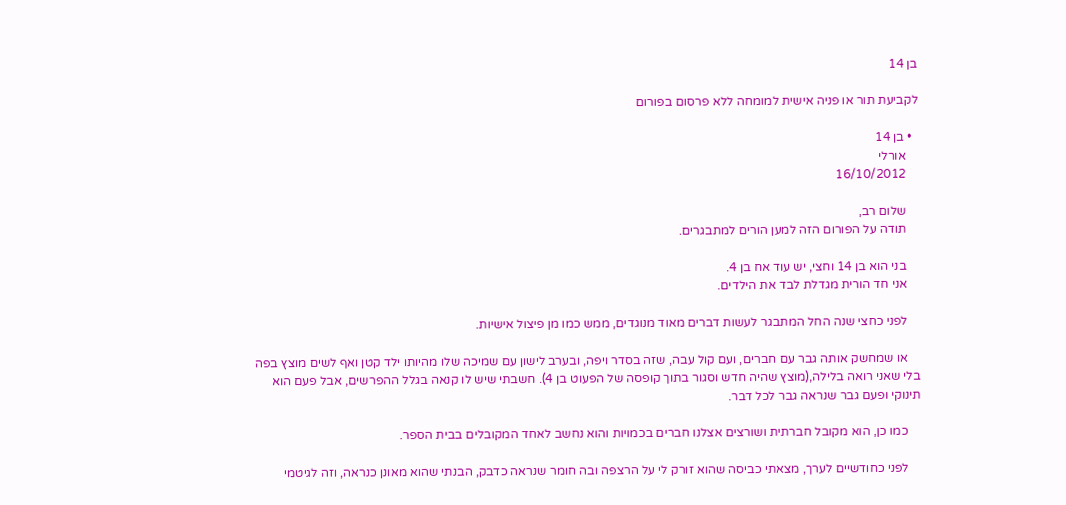בן 14

לקביעת תור או פניה אישית למומחה ללא פרסום בפורום

  • בן 14
    אורלי
    16/10/2012

    שלום רב,
    תודה על הפורום הזה למען הורים למתבגרים.

    בני הוא בן 14 וחצי, יש עוד אח בן 4.
    אני חד הורית מגדלת לבד את הילדים.

    לפני כחצי שנה החל המתבגר לעשות דברים מאוד מנוגדים, ממש כמו מן פיצול אישיות.

    או שמחשק אותה גבר עם חברים, ועם קול עבה, שזה בסדר ויפה, ובערב לישון עם שמיכה שלו מהיותו ילד קטן ואף לשים מוצץ בפה בלי שאני רואה בלילה,(מוצץ שהיה חדש וסגור בתוך קופסה של הפעוט בן 4). חשבתי שיש לו קנאה בגלל ההפרשים, אבל פעם הוא תינוקי ופעם גבר שנראה גבר לכל דבר.

    כמו כן, הוא מקובל חברתית ושורצים אצלנו חברים בכמויות והוא נחשב לאחד המקובלים בבית הספר.

    לפני כחודשיים לערך, מצאתי כביסה שהוא זורק לי על הרצפה ובה חומר שנראה כדבק, הבנתי שהוא מאונן כנראה, וזה לגיטמי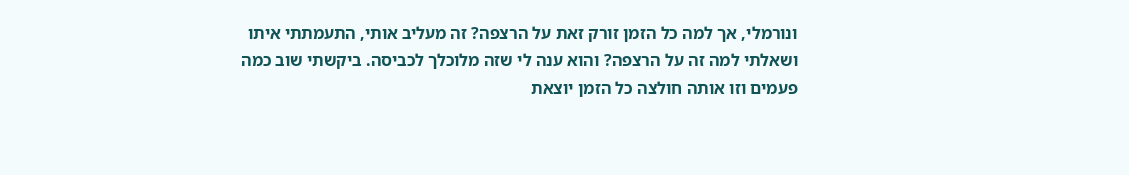ונורמלי, אך למה כל הזמן זורק זאת על הרצפה? זה מעליב אותי, התעמתתי איתו ושאלתי למה זה על הרצפה? והוא ענה לי שזה מלוכלך לכביסה. ביקשתי שוב כמה פעמים וזו אותה חולצה כל הזמן יוצאת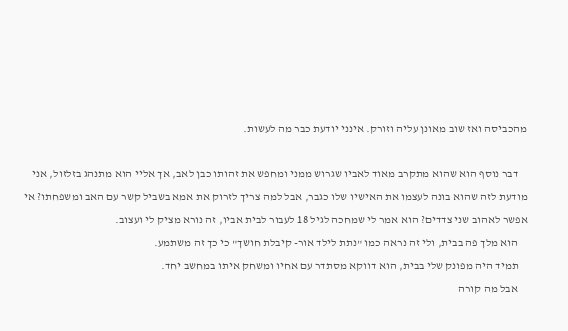מהכביסה ואז שוב מאונן עליה וזורק. אינני יודעת כבר מה לעשות.

    דבר נוסף הוא שהוא מתקרב מאוד לאביו שגרוש ממני ומחפש את זהותו כבן לאב, אך אליי הוא מתנהג בזלזול, אני מודעת לזה שהוא בונה לעצמו את האישיו שלו כגבר, אבל למה צריך לזרוק את אמא בשביל קשר עם האב ומשפחתו? אי אפשר לאהוב שני צדדים? הוא אמר לי שמחכה לגיל 18 לעבור לבית אביו, זה נורא מציק לי ועצוב.
    הוא מלך פה בבית, ולי זה נראה כמו "נתת לילד אור- קיבלת חושך" כי כך זה משתמע.
    תמיד היה מפונק שלי בבית, הוא דווקא מסתדר עם אחיו ומשחק איתו במחשב יחד.
    אבל מה קורה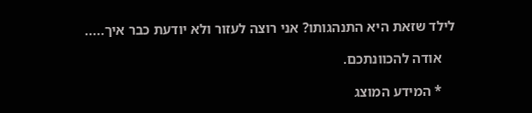לילד שזאת היא התנהגותו? אני רוצה לעזור ולא יודעת כבר איך.....

    אודה להכוונתכם.

    * המידע המוצג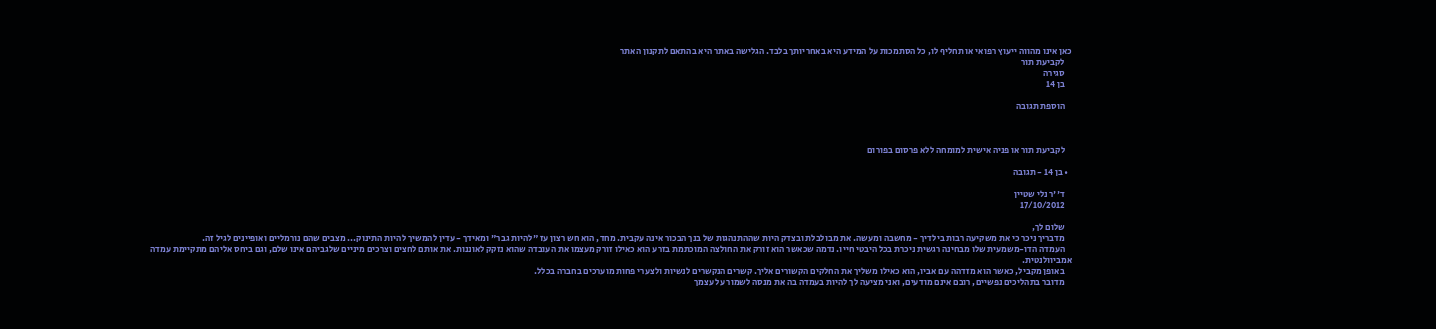כאן אינו מהווה ייעוץ רפואי או תחליף לו, כל הסתמכות על המידע היא באחריותך בלבד. הגלישה באתר היא בהתאם לתקנון האתר
    לקביעת תור
    סגירה
    בן 14

    הוספת תגובה



    לקביעת תור או פניה אישית למומחה ללא פרסום בפורום

  • בן 14 - תגובה

    ד''ר נלי שטיין
    17/10/2012

    שלום לך,
    מדבריך ניכר כי את משקיעה רבות בילדיך - מחשבה ומעשה. את מבולבלת ובצדק היות שההתנהגות של בנך הבכור אינה עקבית. מחד, הוא חש רצון עז "להיות גבר" ומאידך - עדין להמשיך להיות התינוק... מצבים שהם נורמליים ואופיינים לגיל זה.
    העמדה הדו-משמעית שלו מבחינה רגשית ניכרת בכל היבטי חייו. נדמה שכאשר הוא זורק את החולצה המוכתמת בזרע הוא כאילו זורק מעצמו את העובדה שהוא נזקק לאוננות. את אותם לחצים וצרכים מיניים שלגביהם אינו שלם, וגם ביחס אליהם מתקיימת עמדה אמביוולנטית.
    באופן מקביל, כאשר הוא מזדהה עם אביו, הוא כאילו משליך את החלקים הקשורים אליך. קשרים הנקשרים לנשיות ולצערי פחות מוערכים בחברה בכלל.
    מדובר בתהליכים נפשיים, רובם אינם מודעים, ואני מציעה לך להיות בעמדה בה את מנסה לשמור על עצמך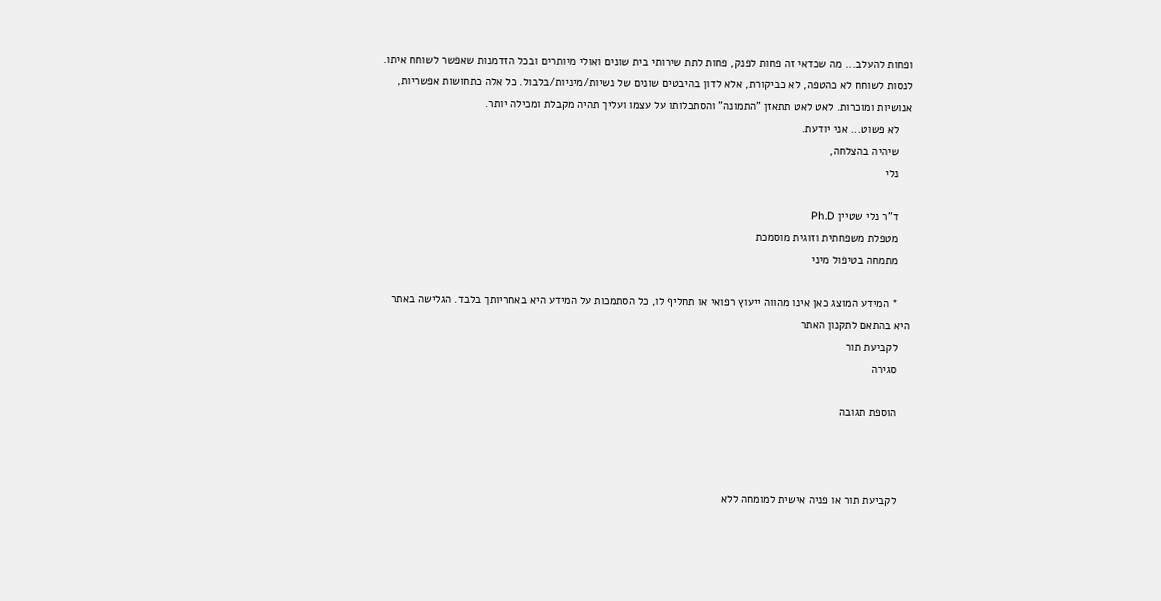ופחות להעלב... מה שכדאי זה פחות לפנק, פחות לתת שירותי בית שונים ואולי מיותרים ובכל הזדמנות שאפשר לשוחח איתו. לנסות לשוחח לא כהטפה, לא כביקורת, אלא לדון בהיבטים שונים של נשיות/מיניות/בלבול. כל אלה כתחושות אפשריות, אנושיות ומוכרות. לאט לאט תתאזן "התמונה" והסתכלותו על עצמו ועליך תהיה מקבלת ומכילה יותר.
    לא פשוט... אני יודעת.
    שיהיה בהצלחה,
    נלי

    ד"ר נלי שטיין Ph.D
    מטפלת משפחתית וזוגית מוסמכת
    מתמחה בטיפול מיני

    * המידע המוצג כאן אינו מהווה ייעוץ רפואי או תחליף לו, כל הסתמכות על המידע היא באחריותך בלבד. הגלישה באתר היא בהתאם לתקנון האתר
    לקביעת תור
    סגירה

    הוספת תגובה



    לקביעת תור או פניה אישית למומחה ללא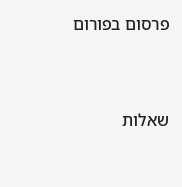פרסום בפורום


שאלות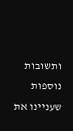ותשובות נוספות שעניינו את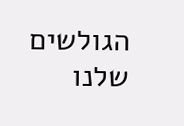הגולשים שלנו